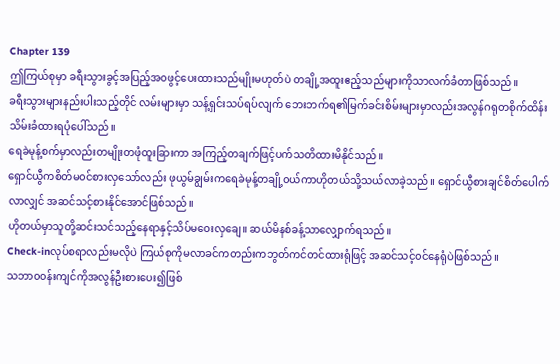Chapter 139
ဤကြယ်စုမှာ ခရီးသွားခွင့်အပြည့်အ၀ဖွင့်ပေးထားသည်မျိုးမဟုတ်ပဲ တချို့အထူးဧည့်သည်များကိုသာလက်ခံတာဖြစ်သည်။
ခရီးသွားများနည်းပါးသည့်တိုင် လမ်းများမှာ သန့်ရှင်းသပ်ရပ်လျက် ဘေးဘက်ရ၏မြက်ခင်းစိမ်းများမှာလည်းအလွန်ဂရုတစိုက်ထိန်းသိမ်းခံထားရပုံပေါ်သည်။
ရေခဲမုန့်စက်မှာလည်းတမျိုးတဖုံထူးခြားကာ အကြည့်တချက်ဖြင့်ပက်သတိထားမိနိုင်သည်။
ရှောင်ယွီကစိတ်မ၀င်စားလှသော်လည်း ဖုယွမ်ချွမ်းကရေခဲမုန့်တချို့၀ယ်ကာဟိုတယ်သို့သယ်လာခဲ့သည်။ ရှောင်ယွီစားချင်စိတ်ပေါက်လာလျှင် အဆင်သင့်စားနိုင်အောင်ဖြစ်သည်။
ဟိုတယ်မှာသူတို့ဆင်းသင်သည့်နေရာနှင့်သိပ်မဝေးလှချေ။ ဆယ်မိနစ်ခန့်သာလျှောက်ရသည်။
Check-inလုပ်စရာလည်းမလိုပဲ ကြယ်စုကိုမလာခင်ကတည်းကဘွတ်ကင်တင်ထားရုံဖြင့် အဆင်သင့်၀င်နေရုံပဲဖြစ်သည်။
သဘာ၀၀န်းကျင်ကိုအလွန်ဦးစားပေး၍ဖြစ်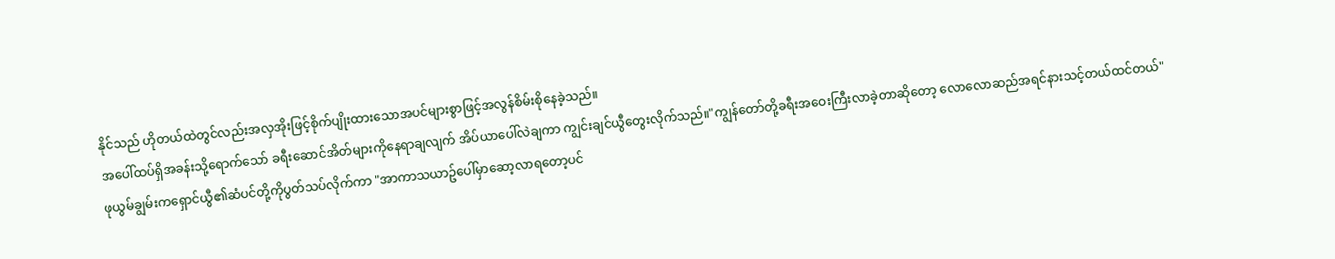နိုင်သည် ဟိုတယ်ထဲတွင်လည်းအလှအိုးဖြင့်စိုက်ပျိုးထားသောအပင်များစွာဖြင့်အလွန်စိမ်းစိုနေခဲ့သည်။
အပေါ်ထပ်ရှိအခန်းသို့ရောက်သော် ခရီးဆောင်အိတ်များကိုနေရာချလျက် အိပ်ယာပေါ်လဲချကာ ကျွင်းချင်ယွီတွေးလိုက်သည်။"ကျွန်တော်တို့ခရီးအဝေးကြီးလာခဲ့တာဆိုတော့ လောလောဆည်အရင်နားသင့်တယ်ထင်တယ်"
ဖုယွမ်ချွမ်းကရှောင်ယွီ၏ဆံပင်တို့ကိုပွတ်သပ်လိုက်ကာ "အာကာသယာဥ်ပေါ်မှာဆော့လာရတော့ပင်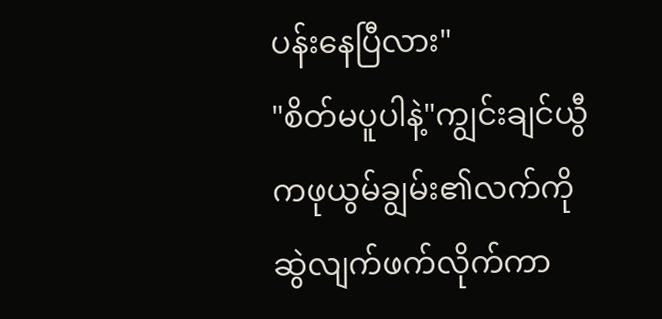ပန်းနေပြီလား"
"စိတ်မပူပါနဲ့"ကျွင်းချင်ယွီကဖုယွမ်ချွမ်း၏လက်ကိုဆွဲလျက်ဖက်လိုက်ကာ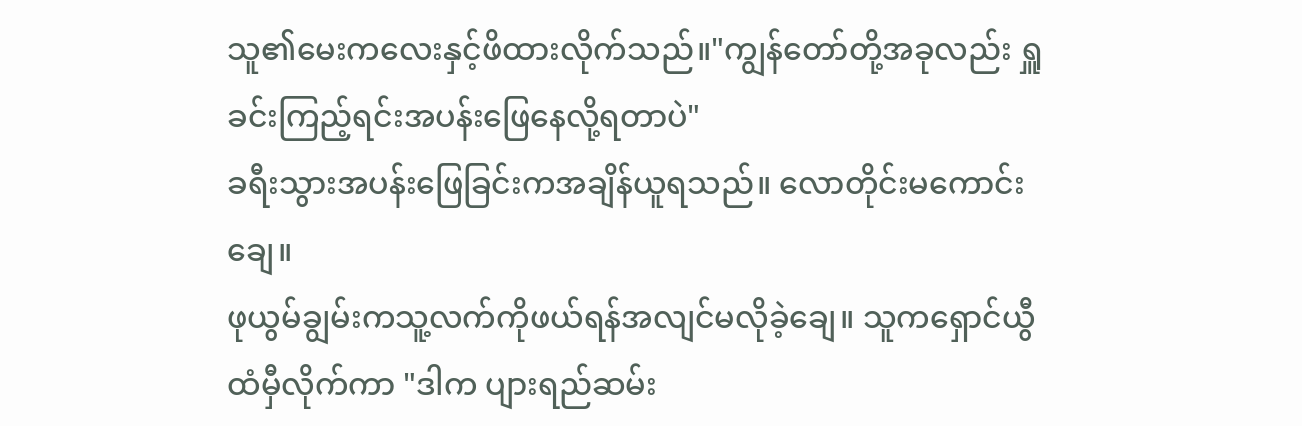သူ၏မေးကလေးနှင့်ဖိထားလိုက်သည်။"ကျွန်တော်တို့အခုလည်း ရှူခင်းကြည့်ရင်းအပန်းဖြေနေလို့ရတာပဲ"
ခရီးသွားအပန်းဖြေခြင်းကအချိန်ယူရသည်။ လောတိုင်းမကောင်းချေ။
ဖုယွမ်ချွမ်းကသူ့လက်ကိုဖယ်ရန်အလျင်မလိုခဲ့ချေ။ သူကရှောင်ယွီထံမှီလိုက်ကာ "ဒါက ပျားရည်ဆမ်း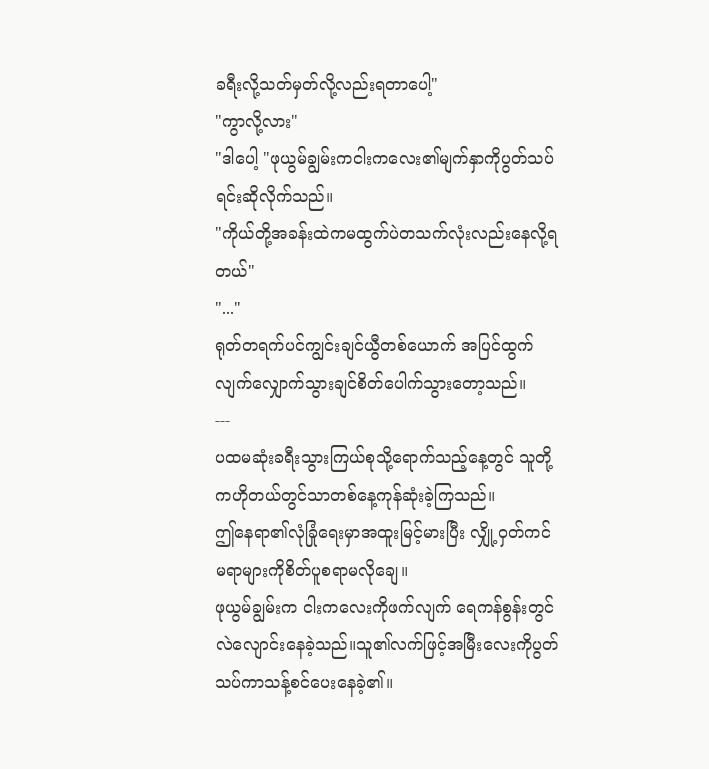ခရီးလို့သတ်မှတ်လို့လည်းရတာပေါ့"
"ကွာလို့လား"
"ဒါပေါ့ "ဖုယွမ်ချွမ်းကငါးကလေး၏မျက်နှာကိုပွတ်သပ်ရင်းဆိုလိုက်သည်။
"ကိုယ်တို့အခန်းထဲကမထွက်ပဲတသက်လုံးလည်းနေလို့ရတယ်"
"..."
ရုတ်တရက်ပင်ကျွင်းချင်ယွီတစ်ယောက် အပြင်ထွက်လျက်လျှောက်သွားချင်စိတ်ပေါက်သွားတော့သည်။
---
ပထမဆုံးခရီးသွားကြယ်စုသို့ရောက်သည့်နေ့တွင် သူတို့ကဟိုတယ်တွင်သာတစ်နေ့ကုန်ဆုံးခဲ့ကြသည်။
ဤနေရာ၏လုံခြုံရေးမှာအထူးမြင့်မားပြီး လျှို့၀ှတ်ကင်မရာများကိုစိတ်ပူစရာမလိုချေ။
ဖုယွမ်ချွမ်းက ငါးကလေးကိုဖက်လျက် ရေကန်စွန်းတွင်လဲလျောင်းနေခဲ့သည်။သူ၏လက်ဖြင့်အမြီးလေးကိုပွတ်သပ်ကာသန့်စင်ပေးနေခဲ့၏။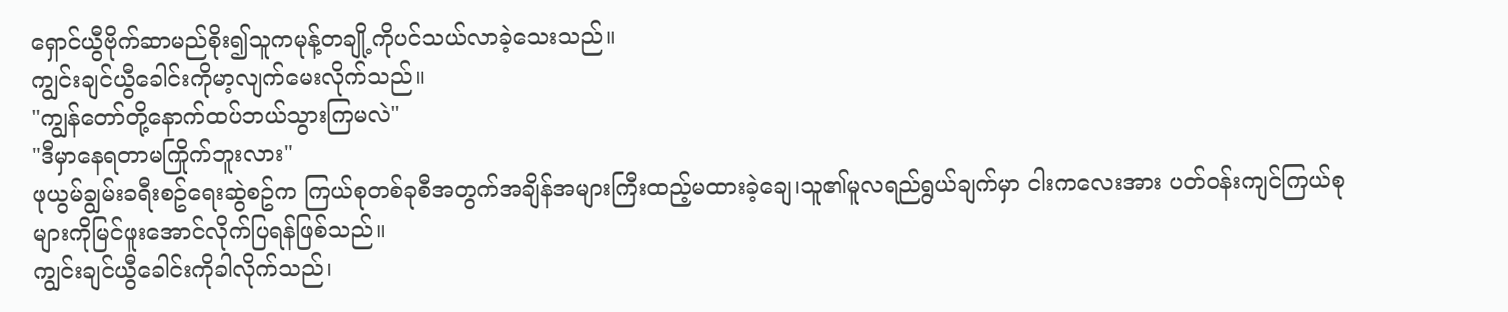ရှောင်ယွီဗိုက်ဆာမည်စိုး၍သူကမုန့်တချို့ကိုပင်သယ်လာခဲ့သေးသည်။
ကျွင်းချင်ယွီခေါင်းကိုမာ့လျက်မေးလိုက်သည်။
"ကျွန်တော်တို့နောက်ထပ်ဘယ်သွားကြမလဲ"
"ဒီမှာနေရတာမကြိုက်ဘူးလား"
ဖုယွမ်ချွမ်းခရီးစဥ်ရေးဆွဲစဥ်က ကြယ်စုတစ်ခုစီအတွက်အချိန်အများကြီးထည့်မထားခဲ့ချေ၊သူ၏မူလရည်ရွယ်ချက်မှာ ငါးကလေးအား ပတ်၀န်းကျင်ကြယ်စုများကိုမြင်ဖူးအောင်လိုက်ပြရန်ဖြစ်သည်။
ကျွင်းချင်ယွီခေါင်းကိုခါလိုက်သည်၊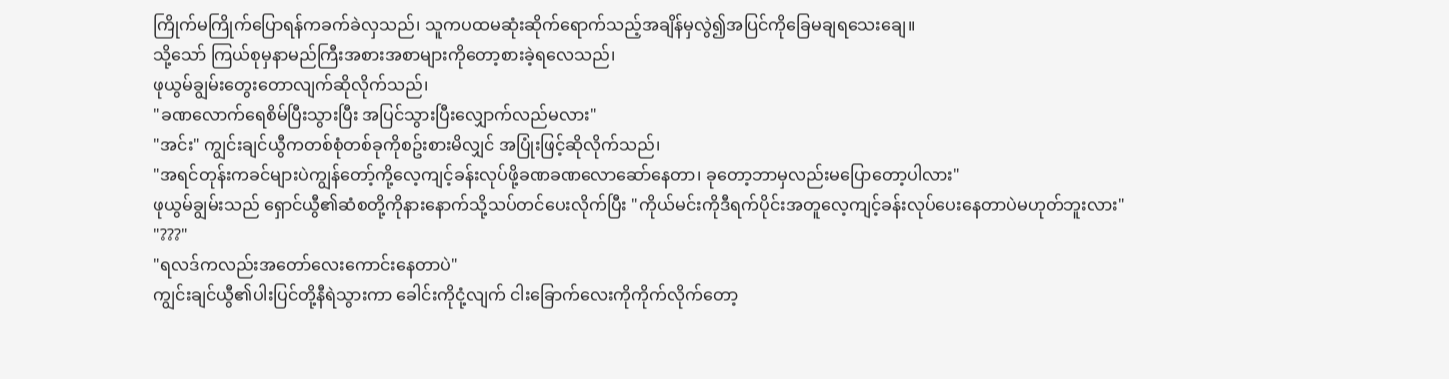ကြိုက်မကြိုက်ပြောရန်ကခက်ခဲလှသည်၊ သူကပထမဆုံးဆိုက်ရောက်သည့်အချိန်မှလွဲ၍အပြင်ကိုခြေမချရသေးချေ။
သို့သော် ကြယ်စုမှနာမည်ကြီးအစားအစာများကိုတော့စားခဲ့ရလေသည်၊
ဖုယွမ်ချွမ်းတွေးတောလျက်ဆိုလိုက်သည်၊
"ခဏလောက်ရေစိမ်ပြီးသွားပြီး အပြင်သွားပြီးလျှောက်လည်မလား"
"အင်း" ကျွင်းချင်ယွီကတစ်စုံတစ်ခုကိုစဥ်းစားမိလျှင် အပြုံးဖြင့်ဆိုလိုက်သည်၊
"အရင်တုန်းကခင်များပဲကျွန်တော့်ကို့လေ့ကျင့်ခန်းလုပ်ဖို့ခဏခဏလောဆော်နေတာ၊ ခုတော့ဘာမှလည်းမပြောတော့ပါလား"
ဖုယွမ်ချွမ်းသည် ရှောင်ယွီ၏ဆံစတို့ကိုနားနောက်သို့သပ်တင်ပေးလိုက်ပြီး "ကိုယ်မင်းကိုဒီရက်ပိုင်းအတူလေ့ကျင့်ခန်းလုပ်ပေးနေတာပဲမဟုတ်ဘူးလား"
"???"
"ရလဒ်ကလည်းအတော်လေးကောင်းနေတာပဲ"
ကျွင်းချင်ယွီ၏ပါးပြင်တို့နီရဲသွားကာ ခေါင်းကိုငုံ့လျက် ငါးခြောက်လေးကိုကိုက်လိုက်တော့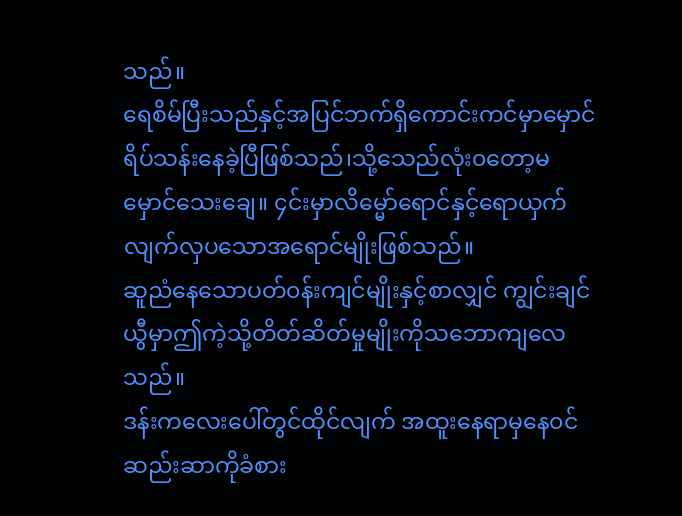သည်။
ရေစိမ်ပြီးသည်နှင့်အပြင်ဘက်ရှိကောင်းကင်မှာမှောင်ရိပ်သန်းနေခဲ့ပြီဖြစ်သည်၊သို့သေည်လုံး၀တော့မမှောင်သေးချေ။ ၄င်းမှာလိမ္မော်ရောင်နှင့်ရောယှက်လျက်လှပသောအရောင်မျိုးဖြစ်သည်။
ဆူညံနေသောပတ်၀န်းကျင်မျိုးနှင့်စာလျှင် ကျွင်းချင်ယွီမှာဤကဲ့သို့တိတ်ဆိတ်မှုမျိုးကိုသဘောကျလေသည်။
ဒန်းကလေးပေါ်တွင်ထိုင်လျက် အထူးနေရာမှနေ၀င်ဆည်းဆာကိုခံစား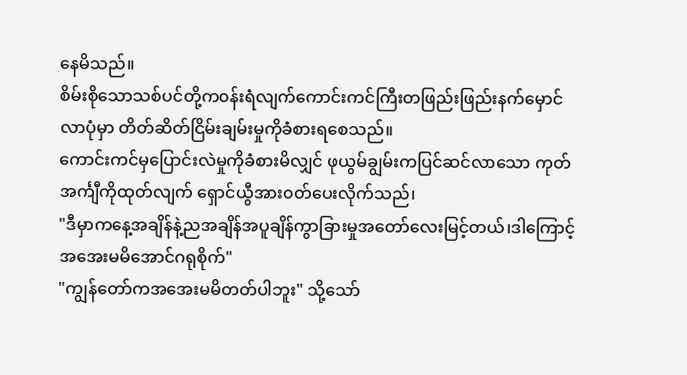နေမိသည်။
စိမ်းစိုသောသစ်ပင်တို့က၀န်းရံလျက်ကောင်းကင်ကြီးတဖြည်းဖြည်းနက်မှောင်လာပုံမှာ တိတ်ဆိတ်ငြိမ်းချမ်းမှုကိုခံစားရစေသည်။
ကောင်းကင်မှပြောင်းလဲမှုကိုခံစားမိလျှင် ဖုယွမ်ချွမ်းကပြင်ဆင်လာသော ကုတ်အင်္ကျီကိုထုတ်လျက် ရှောင်ယွီအား၀တ်ပေးလိုက်သည်၊
"ဒီမှာကနေ့အချိန်နဲ့ညအချိန်အပူချိန်ကွာခြားမှုအတော်လေးမြင့်တယ်၊ဒါကြောင့်အအေးမမိအောင်ဂရုစိုက်"
"ကျွန်တော်ကအအေးမမိတတ်ပါဘူး" သို့သော်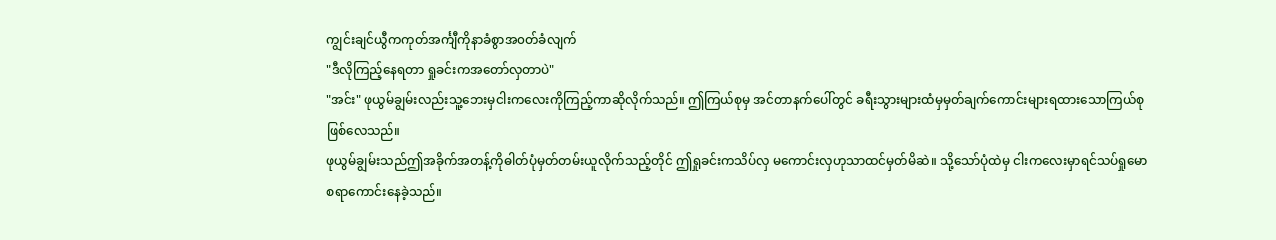ကျွင်းချင်ယွီကကုတ်အင်္ကျီကိုနာခံစွာအ၀တ်ခံလျက်
"ဒီလိုကြည့်နေရတာ ရှုခင်းကအတော်လှတာပဲ"
"အင်း" ဖုယွမ်ချွမ်းလည်းသူ့ဘေးမှငါးကလေးကိုကြည့်ကာဆိုလိုက်သည်။ ဤကြယ်စုမှ အင်တာနက်ပေါ်တွင် ခရီးသွားများထံမှမှတ်ချက်ကောင်းများရထားသောကြယ်စုဖြစ်လေသည်။
ဖုယွမ်ချွမ်းသည်ဤအခိုက်အတန့်ကိုဓါတ်ပုံမှတ်တမ်းယူလိုက်သည့်တိုင် ဤရှုခင်းကသိပ်လှ မကောင်းလှဟုသာထင်မှတ်မိဆဲ။ သို့သော်ပုံထဲမှ ငါးကလေးမှာရင်သပ်ရှုမောစရာကောင်းနေခဲ့သည်။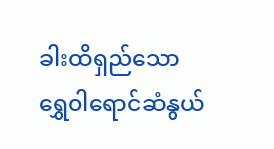ခါးထိရှည်သောရွှေ၀ါရောင်ဆံနွယ်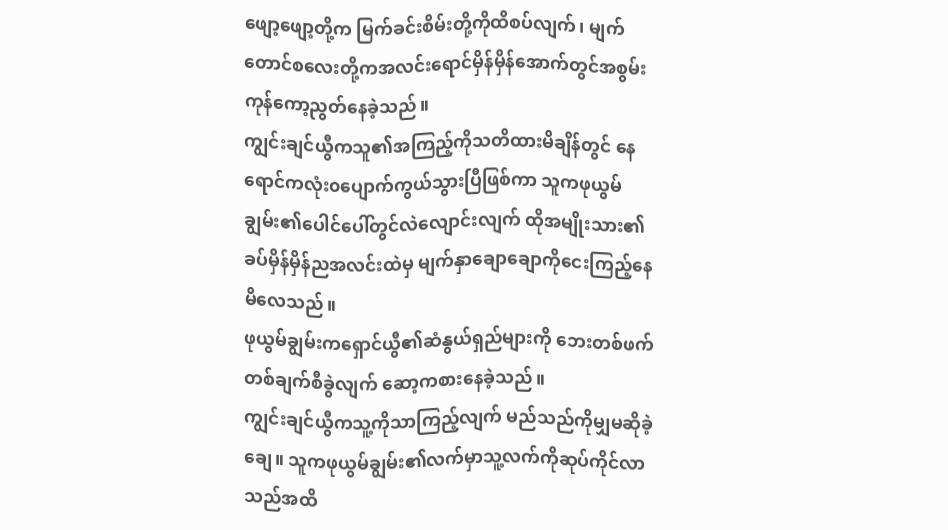ဖျော့ဖျော့တို့က မြက်ခင်းစိမ်းတို့ကိုထိစပ်လျက်၊ မျက်တောင်စလေးတို့ကအလင်းရောင်မှိန်မှိန်အောက်တွင်အစွမ်းကုန်ကော့ညွတ်နေခဲ့သည်။
ကျွင်းချင်ယွီကသူ၏အကြည့်ကိုသတိထားမိချိန်တွင် နေရောင်ကလုံး၀ပျောက်ကွယ်သွားပြီဖြစ်ကာ သူကဖုယွမ်ချွမ်း၏ပေါင်ပေါ်တွင်လဲလျောင်းလျက် ထိုအမျိုးသား၏ ခပ်မှိန်မှိန်ညအလင်းထဲမှ မျက်နှာချောချောကိုငေးကြည့်နေမိလေသည်။
ဖုယွမ်ချွမ်းကရှောင်ယွီ၏ဆံနွယ်ရှည်များကို ဘေးတစ်ဖက်တစ်ချက်စီခွဲလျက် ဆော့ကစားနေခဲ့သည်။
ကျွင်းချင်ယွီကသူ့ကိုသာကြည့်လျက် မည်သည်ကိုမျှမဆိုခဲ့ချေ။ သူကဖုယွမ်ချွမ်း၏လက်မှာသူ့လက်ကိုဆုပ်ကိုင်လာသည်အထိ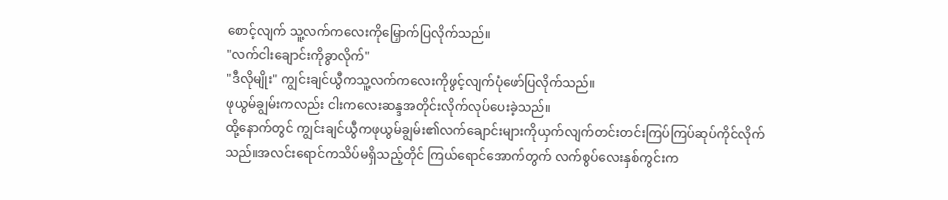စောင့်လျက် သူ့လက်ကလေးကိုမြှောက်ပြလိုက်သည်။
"လက်ငါးချောင်းကိုခွာလိုက်"
"ဒီလိုမျိုး" ကျွင်းချင်ယွီကသူ့လက်ကလေးကိုဖွင့်လျက်ပုံဖော်ပြလိုက်သည်။
ဖုယွမ်ချွမ်းကလည်း ငါးကလေးဆန္ဒအတိုင်းလိုက်လုပ်ပေးခဲ့သည်။
ထို့နောက်တွင် ကျွင်းချင်ယွီကဖုယွမ်ချွမ်း၏လက်ချောင်းများကိုယှက်လျက်တင်းတင်းကြပ်ကြပ်ဆုပ်ကိုင်လိုက်သည်။အလင်းရောင်ကသိပ်မရှိသည့်တိုင် ကြယ်ရောင်အောက်တွက် လက်စွပ်လေးနှစ်ကွင်းက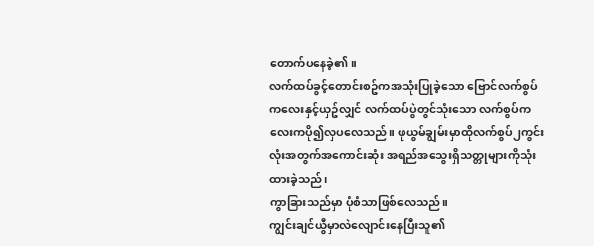တောက်ပနေခဲ့၏။
လက်ထပ်ခွင့်တောင်းစဥ်ကအသုံးပြုခဲ့သော ဗြောင်လက်စွပ်ကလေးနှင့်ယှဥ်လျှင် လက်ထပ်ပွဲတွင်သုံးသော လက်စွပ်ကလေးကပို၍လှပလေသည်။ ဖုယွမ်ချွမ်းမှာထိုလက်စွပ်၂ကွင်းလုံးအတွက်အကောင်းဆုံး အရည်အသွေးရှိသတ္တုများကိုသုံးထားခဲ့သည်၊
ကွာခြားသည်မှာ ပုံစံသာဖြစ်လေသည်။
ကျွင်းချင်ယွီမှာလဲလျောင်းနေပြီးသူ၏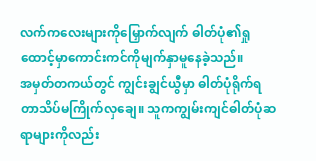လက်ကလေးများကိုမြှောက်လျက် ဓါတ်ပုံ၏ရှုထောင့်မှာကောင်းကင်ကိုမျက်နှာမူနေခဲ့သည်။
အမှတ်တကယ်တွင် ကျွင်းချွင်ယွီမှာ ဓါတ်ပုံရိုက်ရတာသိပ်မကြိုက်လှချေ။ သူကကျွမ်းကျင်ဓါတ်ပုံဆရာများကိုလည်း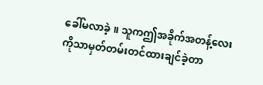ခေါ်မလာခဲ့။ သူကဤအခိုက်အတန့်လေးကိုသာမှတ်တမ်းတင်ထားချင်ခဲ့တာ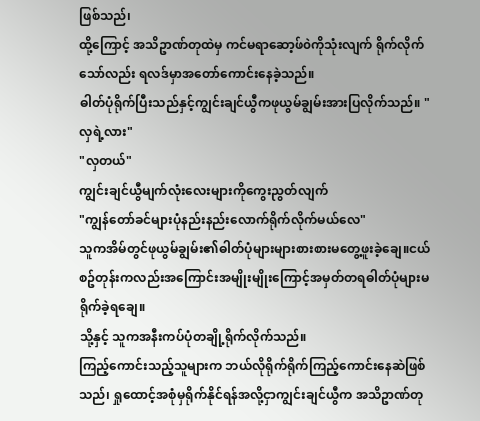ဖြစ်သည်၊
ထို့ကြောင့် အသိဥာဏ်တုထဲမှ ကင်မရာဆော့ဖ်၀ဲကိုသုံးလျက် ရိုက်လိုက်သော်လည်း ရလဒ်မှာအတော်ကောင်းနေခဲ့သည်။
ဓါတ်ပုံရိုက်ပြီးသည်နှင့်ကျွင်းချင်ယွီကဖုယွမ်ချွမ်းအားပြလိုက်သည်။ "လှရဲ့လား"
"လှတယ်"
ကျွင်းချင်ယွီမျက်လုံးလေးများကိုကွေးညွတ်လျက်
"ကျွန်တော်ခင်များပုံနည်းနည်းလောက်ရိုက်လိုက်မယ်လေ"
သူကအိမ်တွင်ဖုယွမ်ချွမ်း၏ဓါတ်ပုံများများစားစားမတွေ့ဖူးခဲ့ချေ။ငယ်စဥ်တုန်းကလည်းအကြောင်းအမျိုးမျိုးကြောင့်အမှတ်တရဓါတ်ပုံများမရိုက်ခဲ့ရချေ။
သို့နှင့် သူကအနီးကပ်ပုံတချို့ရိုက်လိုက်သည်။
ကြည့်ကောင်းသည့်သူများက ဘယ်လိုရိုက်ရိုက်ကြည့်ကောင်းနေဆဲဖြစ်သည်၊ ရှုထောင့်အစုံမှရိုက်နိုင်ရန်အလို့ငှာကျွင်းချင်ယွီက အသိဥာဏ်တု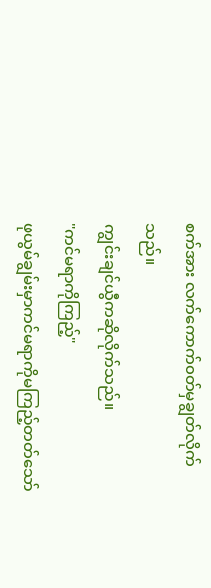စက်အား လက်ကောက်၀တ်မှချွတ်လိုက်သည်။
ကျွင်းချင်ယွီကဆိုလိုက်သည်။
"ကင်မရာကိုကြည့်"
ဖုယွမ်ချွမ်းမှာကင်မရာကိုမကြည့်တတ်သော်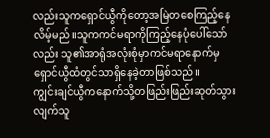လည်းသူကရှောင်ယွီကိုတော့အမြဲတစေကြည့်နေလိမ့်မည်။သူကကင်မရာကိုကြည့်နေပုံပေါ်သော်လည်း သူ၏အာရုံအလုံးစုံမှာကင်မရာနောက်မှရှောင်ယွီထံတွင်သာရှိနေခဲ့တာဖြစ်သည်။
ကျွင်းချင်ယွီကနောက်သို့တဖြည်းဖြည်းဆုတ်သွားလျက်သူ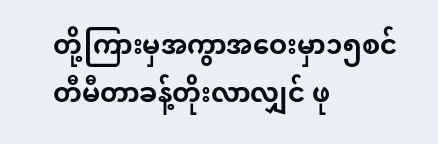တို့ကြားမှအကွာအဝေးမှာ၁၅စင်တီမီတာခန့်တိုးလာလျှင် ဖု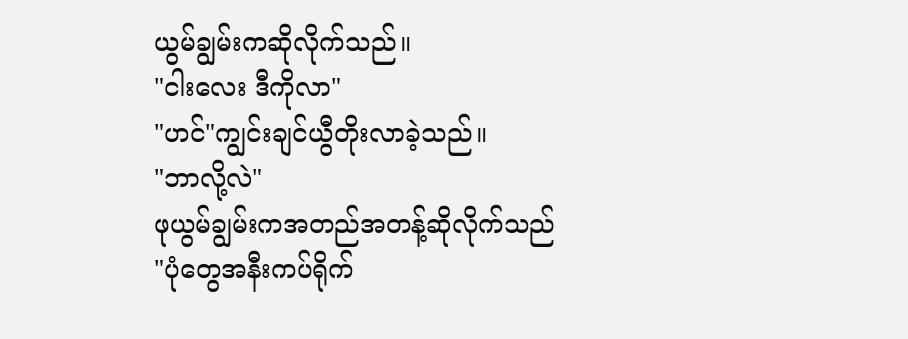ယွမ်ချွမ်းကဆိုလိုက်သည်။
"ငါးလေး ဒီကိုလာ"
"ဟင်"ကျွင်းချင်ယွီတိုးလာခဲ့သည်။
"ဘာလို့လဲ"
ဖုယွမ်ချွမ်းကအတည်အတန့်ဆိုလိုက်သည်
"ပုံတွေအနီးကပ်ရိုက်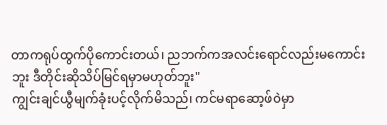တာကရုပ်ထွက်ပိုကောင်းတယ်၊ ညဘက်ကအလင်းရောင်လည်းမကောင်းဘူး ဒီတိုင်းဆိုသိပ်မြင်ရမှာမဟုတ်ဘူး"
ကျွင်းချင်ယွီမျက်ခုံးပင့်လိုက်မိသည်၊ ကင်မရာဆော့ဖ်၀ဲမှာ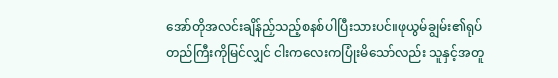အော်တိုအလင်းချိန်ညှ်သည့်စနစ်ပါပြီးသားပင်။ဖုယွမ်ချွမ်း၏ရုပ်တည်ကြီးကိုမြင်လျှင် ငါးကလေးကပြုံးမိသော်လည်း သူနှင့်အတူ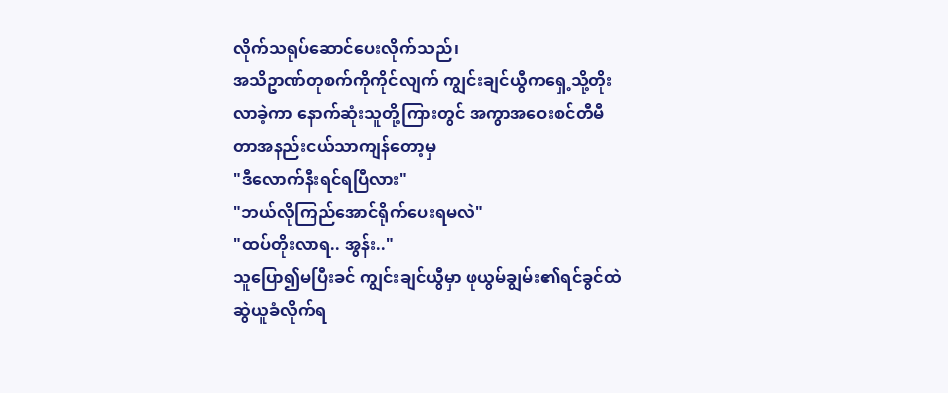လိုက်သရုပ်ဆောင်ပေးလိုက်သည်၊
အသိဥာဏ်တုစက်ကိုကိုင်လျက် ကျွင်းချင်ယွီကရှေ့သို့တိုးလာခဲ့ကာ နောက်ဆုံးသူတို့ကြားတွင် အကွာအဝေးစင်တီမီတာအနည်းငယ်သာကျန်တော့မှ
"ဒီလောက်နီးရင်ရပြီလား"
"ဘယ်လိုကြည်အောင်ရိုက်ပေးရမလဲ"
"ထပ်တိုးလာရ.. အွန်း.."
သူပြော၍မပြီးခင် ကျွင်းချင်ယွီမှာ ဖုယွမ်ချွမ်း၏ရင်ခွင်ထဲဆွဲယူခံလိုက်ရ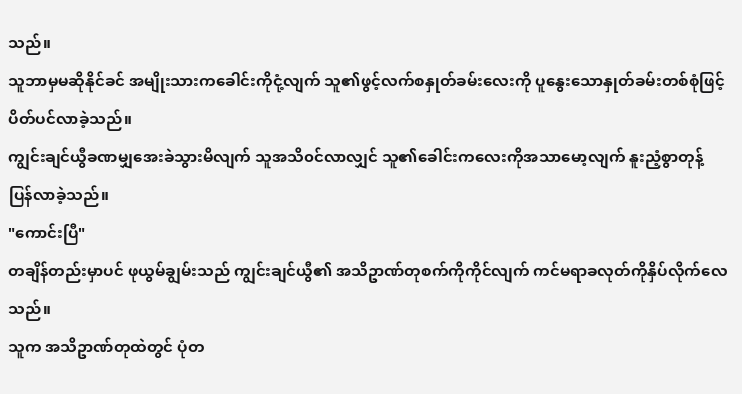သည်။
သူဘာမှမဆိုနိုင်ခင် အမျိုးသားကခေါင်းကိုငုံ့လျက် သူ၏ဖွင့်လက်စနှုတ်ခမ်းလေးကို ပူနွေးသောနှုတ်ခမ်းတစ်စုံဖြင့်ပိတ်ပင်လာခဲ့သည်။
ကျွင်းချင်ယွီခဏမျှအေးခဲသွားမိလျက် သူအသိ၀င်လာလျှင် သူ၏ခေါင်းကလေးကိုအသာမော့လျက် နူးညံ့စွာတုန့်ပြန်လာခဲ့သည်။
"ကောင်းပြီ"
တချိန်တည်းမှာပင် ဖုယွမ်ချွမ်းသည် ကျွင်းချင်ယွီ၏ အသိဥာဏ်တုစက်ကိုကိုင်လျက် ကင်မရာခလုတ်ကိုနှိပ်လိုက်လေသည်။
သူက အသိဥာဏ်တုထဲတွင် ပုံတ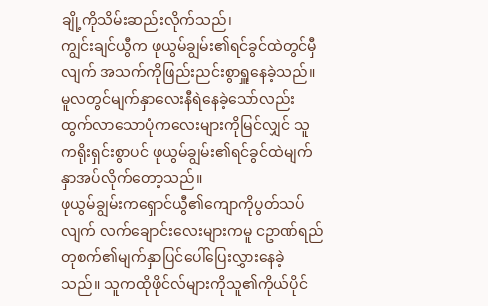ချို့ကိုသိမ်းဆည်းလိုက်သည်၊
ကျွင်းချင်ယွီက ဖုယွမ်ချွမ်း၏ရင်ခွင်ထဲတွင်မှီလျက် အသက်ကိုဖြည်းညင်းစွာရှူနေခဲ့သည်။ မူလတွင်မျက်နှာလေးနီရဲနေခဲ့သော်လည်းထွက်လာသောပုံကလေးများကိုမြင်လျှင် သူကရိုးရှင်းစွာပင် ဖုယွမ်ချွမ်း၏ရင်ခွင်ထဲမျက်နှာအပ်လိုက်တော့သည်။
ဖုယွမ်ချွမ်းကရှောင်ယွီ၏ကျောကိုပွတ်သပ်လျက် လက်ချောင်းလေးများကမူ ငဥာဏ်ရည်တုစက်၏မျက်နှာပြင်ပေါ်ပြေးလွှားနေခဲ့သည်။ သူကထိုဖိုင်လ်များကိုသူ၏ကိုယ်ပိုင်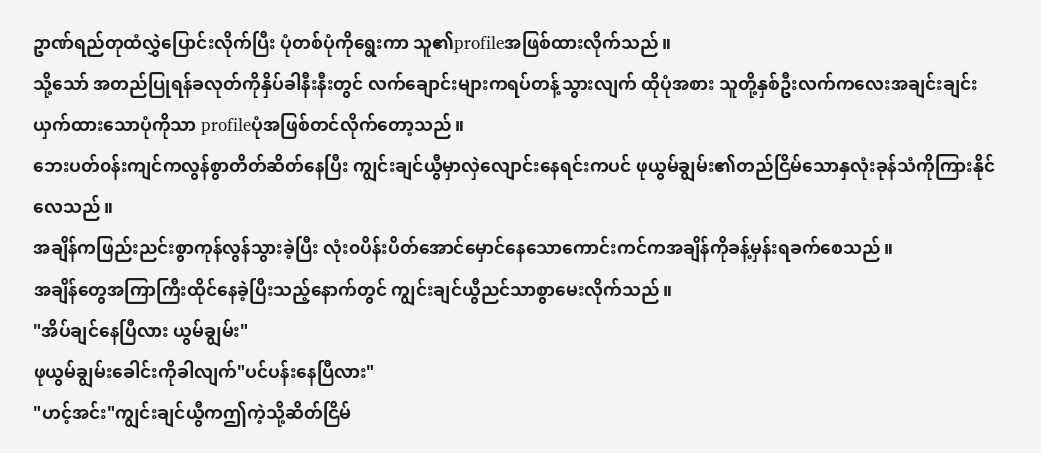ဥာဏ်ရည်တုထံလွှဲပြောင်းလိုက်ပြီး ပုံတစ်ပုံကိုရွေးကာ သူ၏profileအဖြစ်ထားလိုက်သည်။
သို့သော် အတည်ပြုရန်ခလုတ်ကိုနှိပ်ခါနီးနီးတွင် လက်ချောင်းများကရပ်တန့်သွားလျက် ထိုပုံအစား သူတို့နှစ်ဦးလက်ကလေးအချင်းချင်းယှက်ထားသောပုံကိုသာ profileပုံအဖြစ်တင်လိုက်တော့သည်။
ဘေးပတ်၀န်းကျင်ကလွန်စွာတိတ်ဆိတ်နေပြီး ကျွင်းချင်ယွီမှာလှဲလျောင်းနေရင်းကပင် ဖုယွမ်ချွမ်း၏တည်ငြိမ်သောနှလုံးခုန်သံကိုကြားနိုင်လေသည်။
အချိန်ကဖြည်းညင်းစွာကုန်လွန်သွားခဲ့ပြီး လုံး၀ပိန်းပိတ်အောင်မှောင်နေသောကောင်းကင်ကအချိန်ကိုခန့်မှန်းရခက်စေသည်။
အချိန်တွေအကြာကြီးထိုင်နေခဲ့ပြီးသည့်နောက်တွင် ကျွင်းချင်ယွီညင်သာစွာမေးလိုက်သည်။
"အိပ်ချင်နေပြီလား ယွမ်ချွမ်း"
ဖုယွမ်ချွမ်းခေါင်းကိုခါလျက်"ပင်ပန်းနေပြီလား"
"ဟင့်အင်း"ကျွင်းချင်ယွီကဤကဲ့သို့ဆိတ်ငြိမ်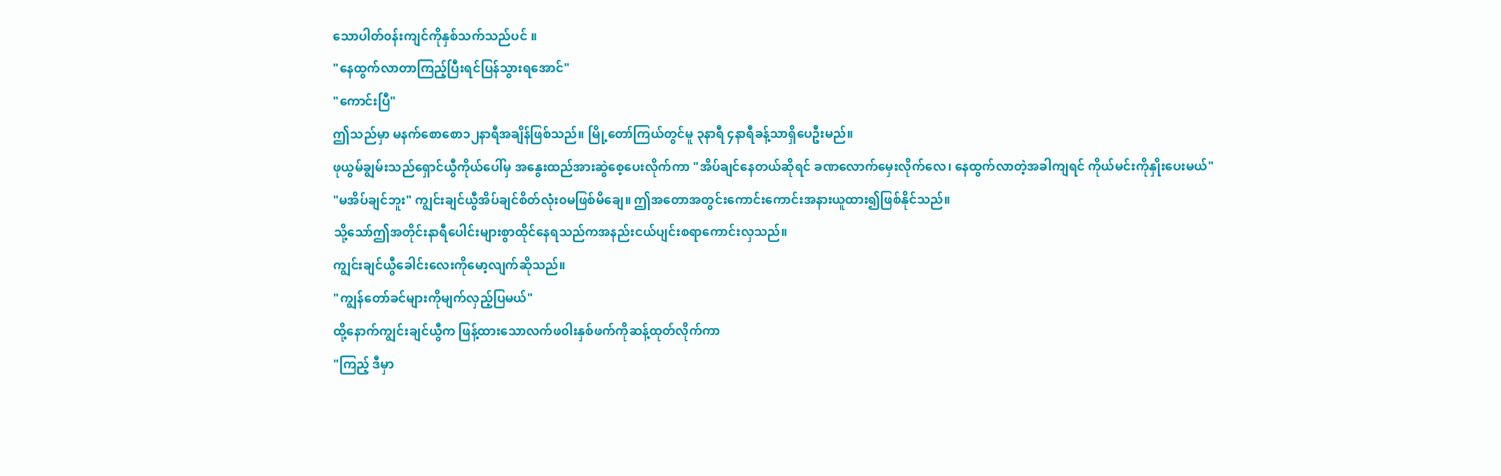သောပါတ်၀န်းကျင်ကိုနှစ်သက်သည်ပင် ။
"နေထွက်လာတာကြည့်ပြီးရင်ပြန်သွားရအောင်"
"ကောင်းပြီ"
ဤသည်မှာ မနက်စောစော၁၂နာရီအချိန်ဖြစ်သည်။ မြို့တော်ကြယ်တွင်မူ ၃နာရီ ၄နာရီခန့်သာရှိပေဦးမည်။
ဖုယွမ်ချွမ်းသည်ရှောင်ယွီကိုယ်ပေါ်မှ အနွေးထည်အားဆွဲစေ့ပေးလိုက်ကာ "အိပ်ချင်နေတယ်ဆိုရင် ခဏလောက်မှေးလိုက်လေ၊ နေထွက်လာတဲ့အခါကျရင် ကိုယ်မင်းကိုနှိုးပေးမယ်"
"မအိပ်ချင်ဘူး" ကျွင်းချင်ယွီအိပ်ချင်စိတ်လုံး၀မဖြစ်မိချေ။ ဤအတောအတွင်းကောင်းကောင်းအနားယူထား၍ဖြစ်နိုင်သည်။
သို့သော်ဤအတိုင်းနာရီပေါင်းများစွာထိုင်နေရသည်ကအနည်းငယ်ပျင်းစရာကောင်းလှသည်။
ကျွင်းချင်ယွီခေါင်းလေးကိုမော့လျက်ဆိုသည်။
"ကျွန်တော်ခင်များကိုမျက်လှည့်ပြမယ်"
ထို့နောက်ကျွင်းချင်ယွီက ဖြန့်ထားသောလက်ဖ၀ါးနှစ်ဖက်ကိုဆန့်ထုတ်လိုက်ကာ
"ကြည့် ဒီမှာ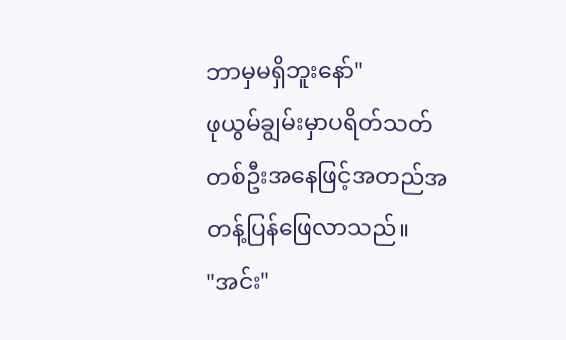ဘာမှမရှိဘူးနော်"
ဖုယွမ်ချွမ်းမှာပရိတ်သတ်တစ်ဦးအနေဖြင့်အတည်အတန့်ပြန်ဖြေလာသည်။
"အင်း"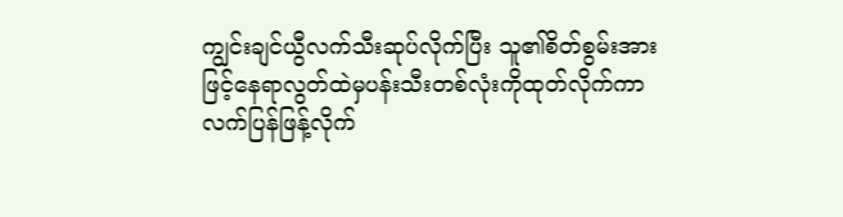ကျွင်းချင်ယွီလက်သီးဆုပ်လိုက်ပြီး သူ၏စိတ်စွမ်းအားဖြင့်နေရာလွတ်ထဲမှပန်းသီးတစ်လုံးကိုထုတ်လိုက်ကာ လက်ပြန်ဖြန့်လိုက်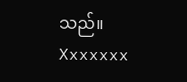သည်။
Xxxxxxx